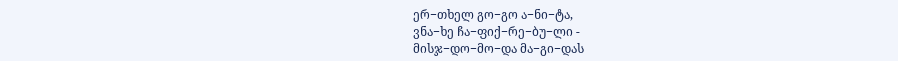ერ−თხელ გო−გო ა−ნი−ტა,
ვნა−ხე ჩა−ფიქ−რე−ბუ−ლი -
მისჯ−დო−მო−და მა−გი−დას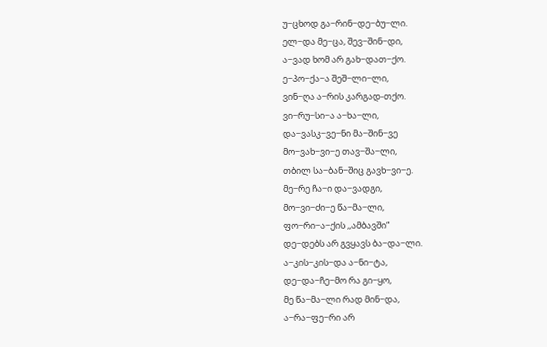უ−ცხოდ გა−რინ−დე−ბუ−ლი.
ელ−და მე−ცა, შევ−შინ−დი,
ა−ვად ხომ არ გახ−დათ−ქო.
ე−პო−ქა−ა შეშ−ლი−ლი,
ვინ−ღა ა−რის კარგად-თქო.
ვი−რუ−სი−ა ა−ხა−ლი,
და−ვასკ−ვე−ნი მა−შინ−ვე
მო−ვახ−ვი−ე თავ−შა−ლი,
თბილ სა−ბან−შიც გავხ−ვი−ე.
მე−რე ჩა−ი და−ვადგი,
მო−ვი−ძი−ე წა−მა−ლი,
ფო−რი−ა−ქის ,,ამბავში“
დე−დებს არ გვყავს ბა−და−ლი.
ა−კის−კის−და ა−ნი−ტა,
დე−და−ჩე−მო რა გი−ყო,
მე წა−მა−ლი რად მინ−და,
ა−რა−ფე−რი არ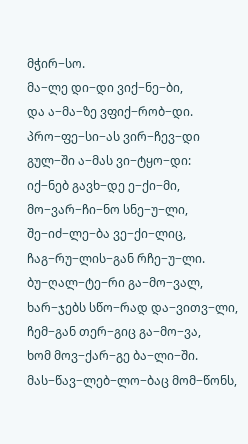მჭირ−სო.
მა−ლე დი−დი ვიქ−ნე−ბი,
და ა−მა−ზე ვფიქ−რობ−დი.
პრო−ფე−სი−ას ვირ−ჩევ−დი
გულ−ში ა−მას ვი−ტყო−დი:
იქ−ნებ გავხ−დე ე−ქი−მი,
მო−ვარ−ჩი−ნო სნე−უ−ლი,
შე−იძ−ლე−ბა ვე−ქი−ლიც,
ჩაგ−რუ−ლის−გან რჩე−უ−ლი.
ბუ−ღალ−ტე−რი გა−მო−ვალ,
ხარ−ჯებს სწო−რად და−ვითვ−ლი,
ჩემ−გან თერ−გიც გა−მო−ვა,
ხომ მოვ−ქარ−გე ბა−ლი−ში.
მას−წავ−ლებ−ლო−ბაც მომ−წონს,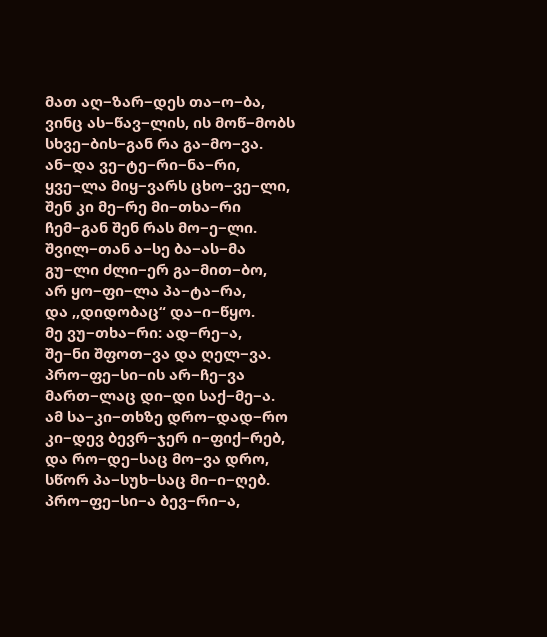მათ აღ−ზარ−დეს თა−ო−ბა,
ვინც ას−წავ−ლის, ის მოწ−მობს
სხვე−ბის−გან რა გა−მო−ვა.
ან−და ვე−ტე−რი−ნა−რი,
ყვე−ლა მიყ−ვარს ცხო−ვე−ლი,
შენ კი მე−რე მი−თხა−რი
ჩემ−გან შენ რას მო−ე−ლი.
შვილ−თან ა−სე ბა−ას−მა
გუ−ლი ძლი−ერ გა−მით−ბო,
არ ყო−ფი−ლა პა−ტა−რა,
და ,,დიდობაც“ და−ი−წყო.
მე ვუ−თხა−რი: ად−რე−ა,
შე−ნი შფოთ−ვა და ღელ−ვა.
პრო−ფე−სი−ის არ−ჩე−ვა
მართ−ლაც დი−დი საქ−მე−ა.
ამ სა−კი−თხზე დრო−დად−რო
კი−დევ ბევრ−ჯერ ი−ფიქ−რებ,
და რო−დე−საც მო−ვა დრო,
სწორ პა−სუხ−საც მი−ი−ღებ.
პრო−ფე−სი−ა ბევ−რი−ა,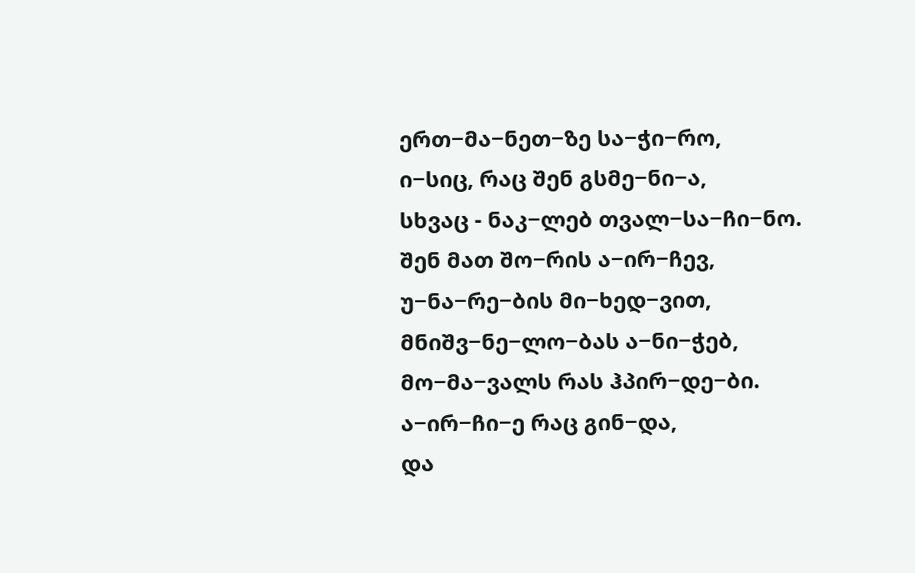ერთ−მა−ნეთ−ზე სა−ჭი−რო,
ი−სიც, რაც შენ გსმე−ნი−ა,
სხვაც - ნაკ−ლებ თვალ−სა−ჩი−ნო.
შენ მათ შო−რის ა−ირ−ჩევ,
უ−ნა−რე−ბის მი−ხედ−ვით,
მნიშვ−ნე−ლო−ბას ა−ნი−ჭებ,
მო−მა−ვალს რას ჰპირ−დე−ბი.
ა−ირ−ჩი−ე რაც გინ−და,
და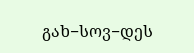გახ−სოვ−დეს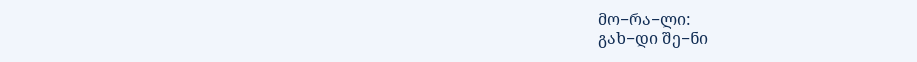მო−რა−ლი:
გახ−დი შე−ნი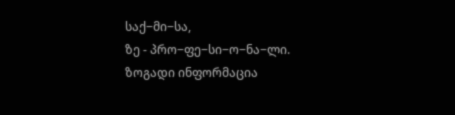საქ−მი−სა,
ზე - პრო−ფე−სი−ო−ნა−ლი.
ზოგადი ინფორმაცია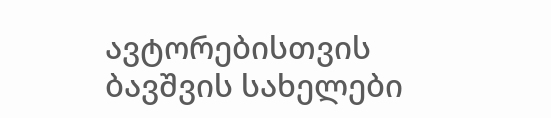ავტორებისთვის
ბავშვის სახელები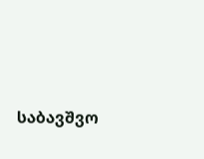საბავშვო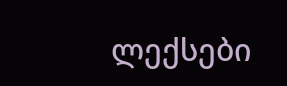ლექსები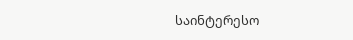საინტერესო